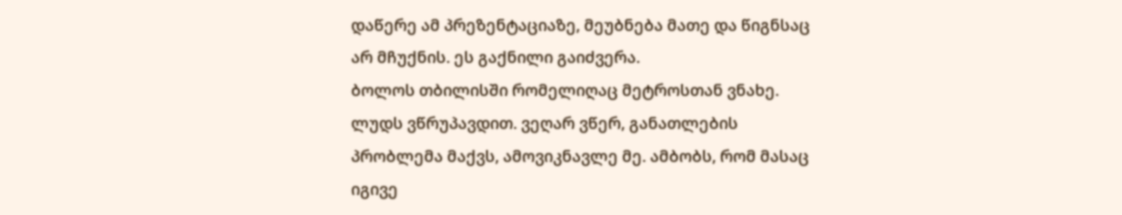დაწერე ამ პრეზენტაციაზე, მეუბნება მათე და წიგნსაც არ მჩუქნის. ეს გაქნილი გაიძვერა.
ბოლოს თბილისში რომელიღაც მეტროსთან ვნახე. ლუდს ვწრუპავდით. ვეღარ ვწერ, განათლების პრობლემა მაქვს, ამოვიკნავლე მე. ამბობს, რომ მასაც იგივე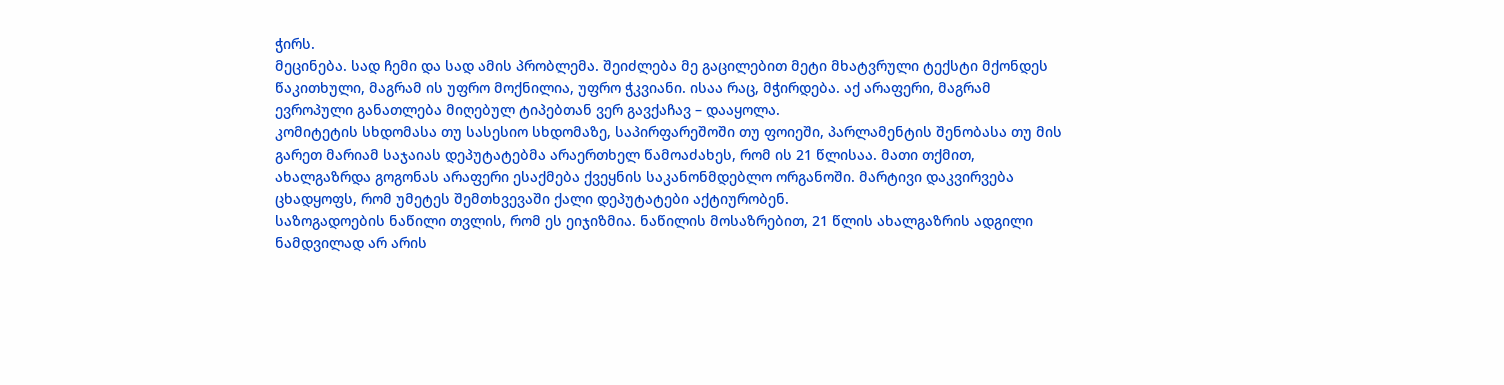ჭირს.
მეცინება. სად ჩემი და სად ამის პრობლემა. შეიძლება მე გაცილებით მეტი მხატვრული ტექსტი მქონდეს წაკითხული, მაგრამ ის უფრო მოქნილია, უფრო ჭკვიანი. ისაა რაც, მჭირდება. აქ არაფერი, მაგრამ ევროპული განათლება მიღებულ ტიპებთან ვერ გავქაჩავ – დააყოლა.
კომიტეტის სხდომასა თუ სასესიო სხდომაზე, საპირფარეშოში თუ ფოიეში, პარლამენტის შენობასა თუ მის გარეთ მარიამ საჯაიას დეპუტატებმა არაერთხელ წამოაძახეს, რომ ის 21 წლისაა. მათი თქმით, ახალგაზრდა გოგონას არაფერი ესაქმება ქვეყნის საკანონმდებლო ორგანოში. მარტივი დაკვირვება ცხადყოფს, რომ უმეტეს შემთხვევაში ქალი დეპუტატები აქტიურობენ.
საზოგადოების ნაწილი თვლის, რომ ეს ეიჯიზმია. ნაწილის მოსაზრებით, 21 წლის ახალგაზრის ადგილი ნამდვილად არ არის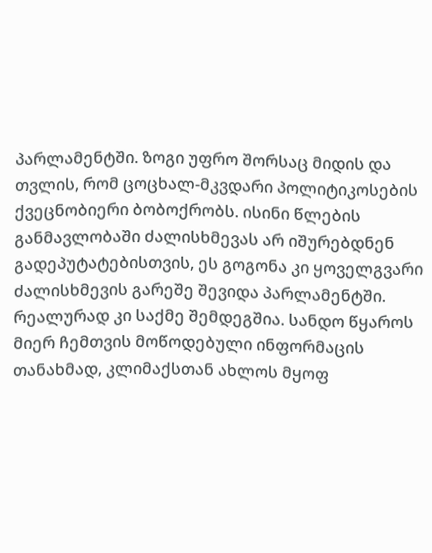პარლამენტში. ზოგი უფრო შორსაც მიდის და თვლის, რომ ცოცხალ-მკვდარი პოლიტიკოსების ქვეცნობიერი ბობოქრობს. ისინი წლების განმავლობაში ძალისხმევას არ იშურებდნენ გადეპუტატებისთვის, ეს გოგონა კი ყოველგვარი ძალისხმევის გარეშე შევიდა პარლამენტში.
რეალურად კი საქმე შემდეგშია. სანდო წყაროს მიერ ჩემთვის მოწოდებული ინფორმაცის თანახმად, კლიმაქსთან ახლოს მყოფ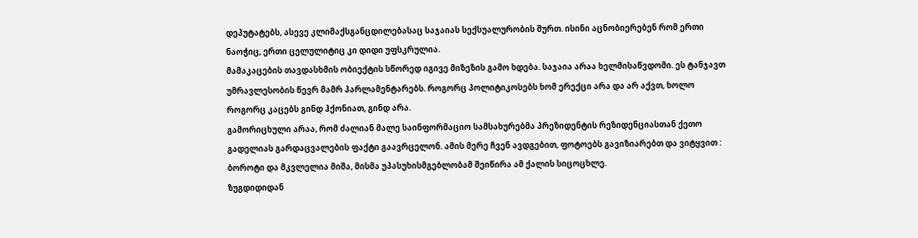დეპუტატებს, ასევე კლიმაქსგანცდილებასაც საჯაიას სექსუალურობის შურთ. ისინი აცნობიერებენ რომ ერთი ნაოჭიც, ერთი ცელულიტიც კი დიდი უფსკრულია.
მამაკაცების თავდასხმის ობიექტის სწორედ იგივე მიზეზის გამო ხდება. საჯაია არაა ხელმისაწვდომი. ეს ტანჯავთ უმრავლესობის წევრ მამრ პარლამენტარებს. როგორც პოლიტიკოსებს ხომ ერექცი არა და არ აქვთ, ხოლო როგორც კაცებს გინდ ჰქონიათ, გინდ არა.
გამორიცხული არაა, რომ ძალიან მალე საინფორმაციო სამსახურებმა პრეზიდენტის რეზიდენციასთან ქეთო გადელიას გარდაცვალების ფაქტი გაავრცელონ. ამის მერე ჩვენ ავდგებით, ფოტოებს გავიზიარებთ და ვიტყვით : ბოროტი და მკვლელია მიშა, მისმა უპასუხისმგებლობამ შეიწირა ამ ქალის სიცოცხლე.
ზუგდიდიდან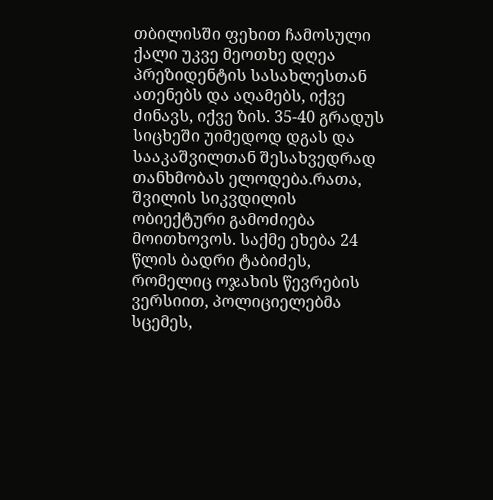თბილისში ფეხით ჩამოსული ქალი უკვე მეოთხე დღეა პრეზიდენტის სასახლესთან ათენებს და აღამებს, იქვე ძინავს, იქვე ზის. 35-40 გრადუს სიცხეში უიმედოდ დგას და სააკაშვილთან შესახვედრად თანხმობას ელოდება.რათა, შვილის სიკვდილის ობიექტური გამოძიება მოითხოვოს. საქმე ეხება 24 წლის ბადრი ტაბიძეს, რომელიც ოჯახის წევრების ვერსიით, პოლიციელებმა სცემეს,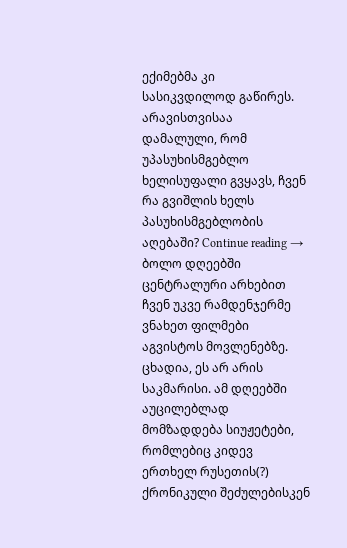ექიმებმა კი სასიკვდილოდ გაწირეს.
არავისთვისაა დამალული, რომ უპასუხისმგებლო ხელისუფალი გვყავს, ჩვენ რა გვიშლის ხელს პასუხისმგებლობის აღებაში? Continue reading →
ბოლო დღეებში ცენტრალური არხებით ჩვენ უკვე რამდენჯერმე ვნახეთ ფილმები აგვისტოს მოვლენებზე. ცხადია, ეს არ არის საკმარისი. ამ დღეებში აუცილებლად მომზადდება სიუჟეტები, რომლებიც კიდევ ერთხელ რუსეთის(?) ქრონიკული შეძულებისკენ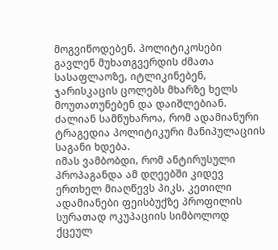მოგვიწოდებენ. პოლიტიკოსები გავლენ მუხათგვერდის ძმათა სასაფლაოზე, იტლიკინებენ, ჯარისკაცის ცოლებს მხარზე ხელს მოუთათუნებენ და დაიშლებიან. ძალიან სამწუხაროა, რომ ადამიანური ტრაგედია პოლიტიკური მანიპულაციის საგანი ხდება.
იმას ვამბობდი, რომ ანტირუსული პროპაგანდა ამ დღეებში კიდევ ერთხელ მიაღწევს პიკს. კეთილი ადამიანები ფეისბუქზე პროფილის სურათად ოკუპაციის სიმბოლოდ ქცეულ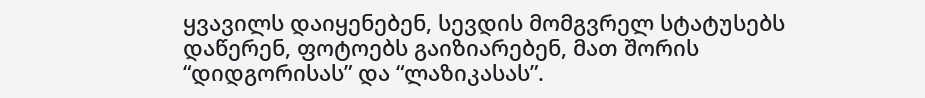ყვავილს დაიყენებენ, სევდის მომგვრელ სტატუსებს დაწერენ, ფოტოებს გაიზიარებენ, მათ შორის “დიდგორისას” და “ლაზიკასას”.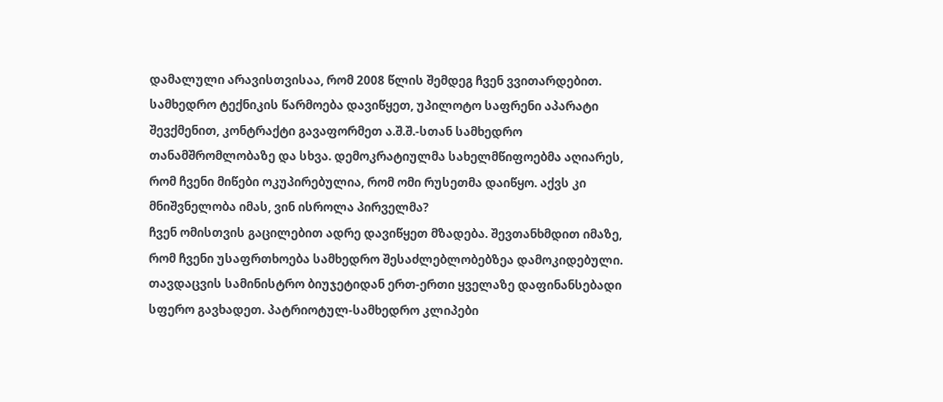დამალული არავისთვისაა, რომ 2008 წლის შემდეგ ჩვენ ვვითარდებით. სამხედრო ტექნიკის წარმოება დავიწყეთ, უპილოტო საფრენი აპარატი შევქმენით, კონტრაქტი გავაფორმეთ ა.შ.შ.-სთან სამხედრო თანამშრომლობაზე და სხვა. დემოკრატიულმა სახელმწიფოებმა აღიარეს, რომ ჩვენი მიწები ოკუპირებულია, რომ ომი რუსეთმა დაიწყო. აქვს კი მნიშვნელობა იმას, ვინ ისროლა პირველმა?
ჩვენ ომისთვის გაცილებით ადრე დავიწყეთ მზადება. შევთანხმდით იმაზე, რომ ჩვენი უსაფრთხოება სამხედრო შესაძლებლობებზეა დამოკიდებული. თავდაცვის სამინისტრო ბიუჯეტიდან ერთ-ერთი ყველაზე დაფინანსებადი სფერო გავხადეთ. პატრიოტულ-სამხედრო კლიპები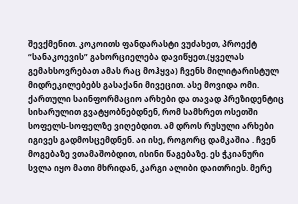შევქმენით. კოკოითს ფანდარასტი ვუძახეთ, პროექტ “სანაკოევის” გახორციელება დავიწყეთ.(ყველას გემახსოვრებათ ამას რაც მოჰყვა) ჩვენს მილიტარისტულ მიდრეკილებებს გასაქანი მივეცით. ასე მოვიდა ომი.
ქართული საინფორმაციო არხები და თავად პრეზიდენტიც სიხარულით გვატყობნებდნენ, რომ სამხრეთ ოსეთში სოფელს-სოფელზე ვიღებდით. ამ დროს რუსული არხები იგივეს გადმოსცემდნენ. აი ისე, როგორც დამკაშია . ჩვენ მოგებაზე ვთამაშობდით, ისინი წაგებაზე. ეს ჭკიანური სვლა იყო მათი მხრიდან, კარგი ალიბი დაითრიეს. მერე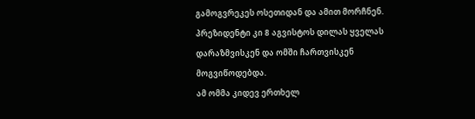გამოგვრეკეს ოსეთიდან და ამით მორჩნენ. პრეზიდენტი კი 8 აგვისტოს დილას ყველას დარაზმვისკენ და ომში ჩართვისკენ მოგვიწოდებდა.
ამ ომმა კიდევ ერთხელ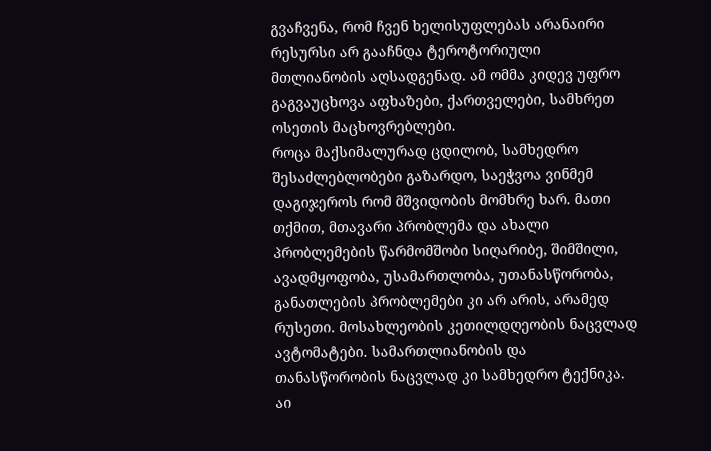გვაჩვენა, რომ ჩვენ ხელისუფლებას არანაირი რესურსი არ გააჩნდა ტეროტორიული მთლიანობის აღსადგენად. ამ ომმა კიდევ უფრო გაგვაუცხოვა აფხაზები, ქართველები, სამხრეთ ოსეთის მაცხოვრებლები.
როცა მაქსიმალურად ცდილობ, სამხედრო შესაძლებლობები გაზარდო, საეჭვოა ვინმემ დაგიჯეროს რომ მშვიდობის მომხრე ხარ. მათი თქმით, მთავარი პრობლემა და ახალი პრობლემების წარმომშობი სიღარიბე, შიმშილი, ავადმყოფობა, უსამართლობა, უთანასწორობა, განათლების პრობლემები კი არ არის, არამედ რუსეთი. მოსახლეობის კეთილდღეობის ნაცვლად ავტომატები. სამართლიანობის და თანასწორობის ნაცვლად კი სამხედრო ტექნიკა. აი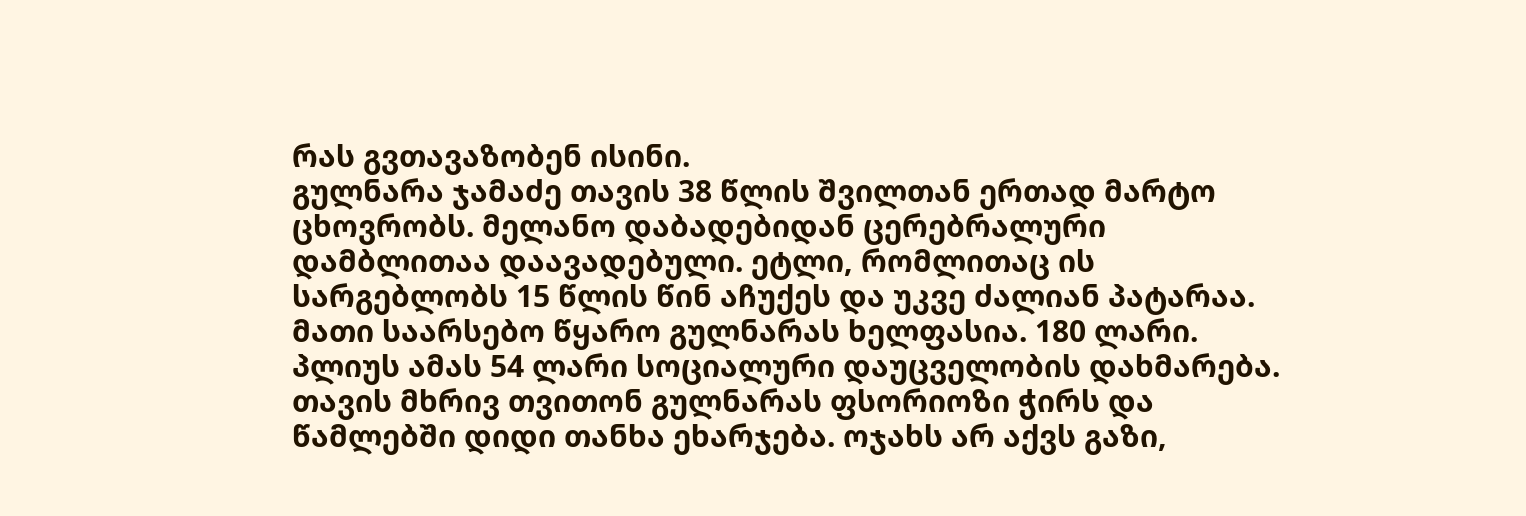რას გვთავაზობენ ისინი.
გულნარა ჯამაძე თავის 38 წლის შვილთან ერთად მარტო ცხოვრობს. მელანო დაბადებიდან ცერებრალური დამბლითაა დაავადებული. ეტლი, რომლითაც ის სარგებლობს 15 წლის წინ აჩუქეს და უკვე ძალიან პატარაა.
მათი საარსებო წყარო გულნარას ხელფასია. 180 ლარი. პლიუს ამას 54 ლარი სოციალური დაუცველობის დახმარება. თავის მხრივ თვითონ გულნარას ფსორიოზი ჭირს და წამლებში დიდი თანხა ეხარჯება. ოჯახს არ აქვს გაზი,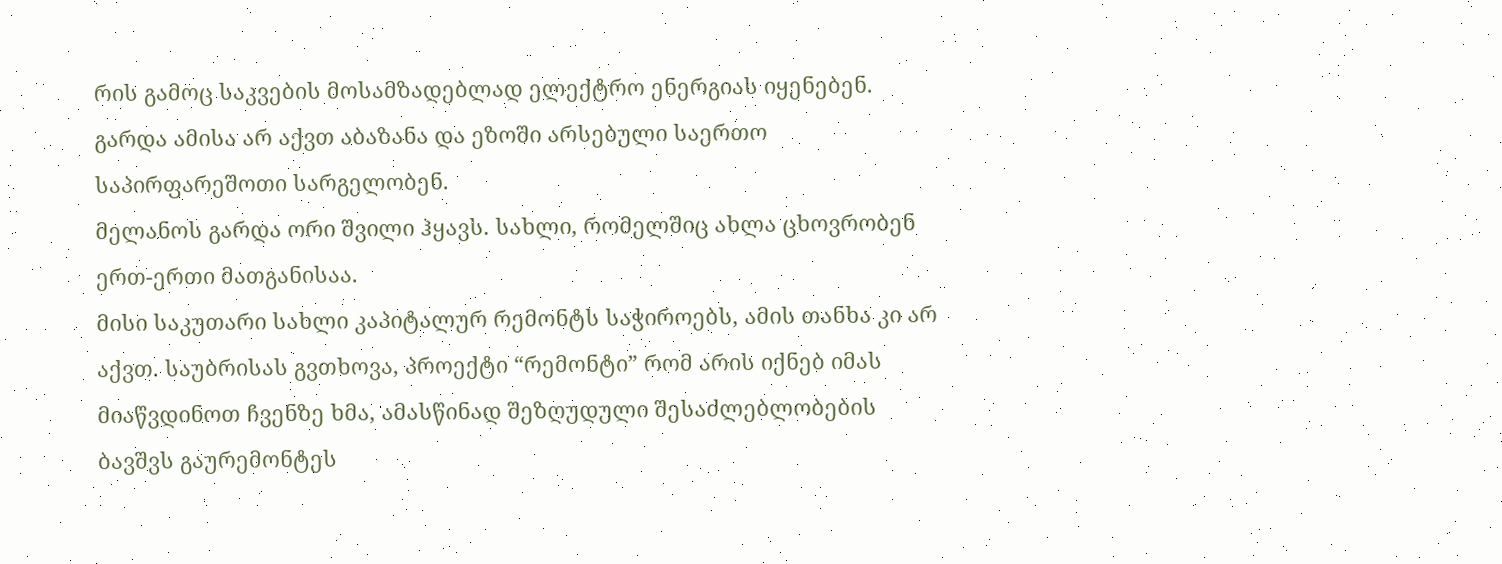რის გამოც საკვების მოსამზადებლად ელექტრო ენერგიას იყენებენ. გარდა ამისა არ აქვთ აბაზანა და ეზოში არსებული საერთო საპირფარეშოთი სარგელობენ.
მელანოს გარდა ორი შვილი ჰყავს. სახლი, რომელშიც ახლა ცხოვრობენ ერთ-ერთი მათგანისაა.
მისი საკუთარი სახლი კაპიტალურ რემონტს საჭიროებს, ამის თანხა კი არ აქვთ. საუბრისას გვთხოვა, პროექტი “რემონტი” რომ არის იქნებ იმას მიაწვდინოთ ჩვენზე ხმა, ამასწინად შეზღუდული შესაძლებლობების ბავშვს გაურემონტეს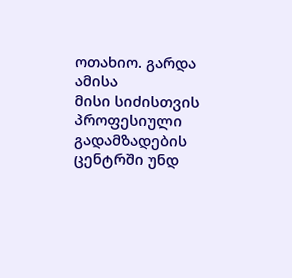ოთახიო. გარდა ამისა
მისი სიძისთვის პროფესიული გადამზადების ცენტრში უნდ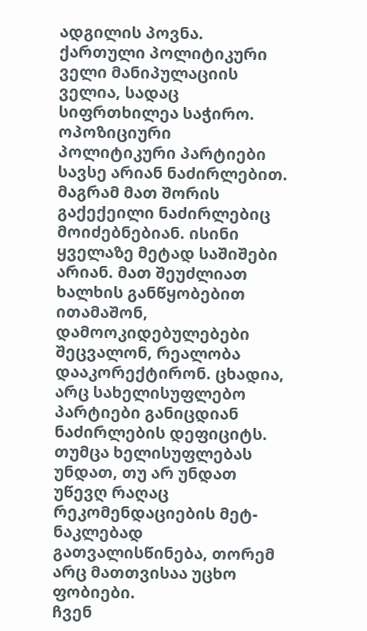ადგილის პოვნა.
ქართული პოლიტიკური ველი მანიპულაციის ველია, სადაც სიფრთხილეა საჭირო. ოპოზიციური პოლიტიკური პარტიები სავსე არიან ნაძირლებით. მაგრამ მათ შორის გაქექეილი ნაძირლებიც მოიძებნებიან. ისინი ყველაზე მეტად საშიშები არიან. მათ შეუძლიათ ხალხის განწყობებით ითამაშონ, დამოოკიდებულებები შეცვალონ, რეალობა დააკორექტირონ. ცხადია, არც სახელისუფლებო პარტიები განიცდიან ნაძირლების დეფიციტს. თუმცა ხელისუფლებას უნდათ, თუ არ უნდათ უწევღ რაღაც რეკომენდაციების მეტ-ნაკლებად გათვალისწინება, თორემ არც მათთვისაა უცხო ფობიები.
ჩვენ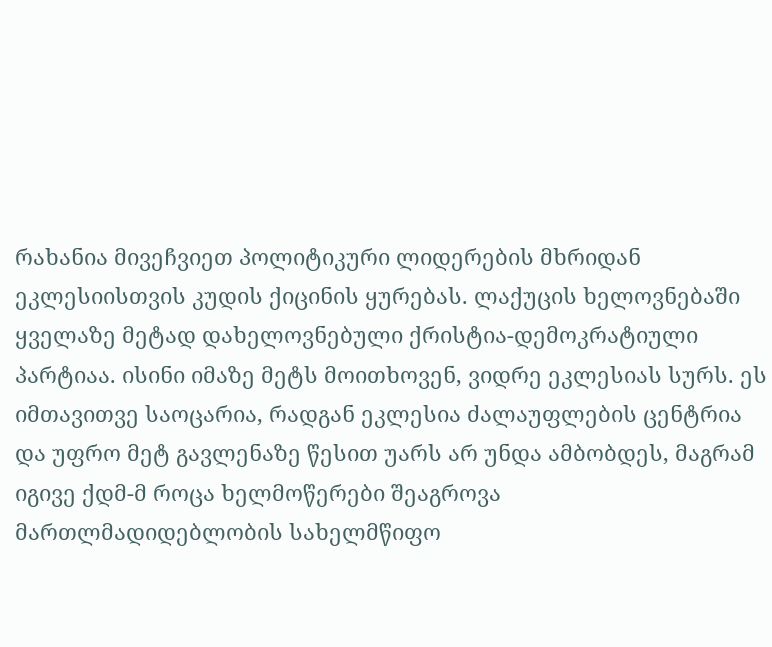რახანია მივეჩვიეთ პოლიტიკური ლიდერების მხრიდან ეკლესიისთვის კუდის ქიცინის ყურებას. ლაქუცის ხელოვნებაში ყველაზე მეტად დახელოვნებული ქრისტია-დემოკრატიული პარტიაა. ისინი იმაზე მეტს მოითხოვენ, ვიდრე ეკლესიას სურს. ეს იმთავითვე საოცარია, რადგან ეკლესია ძალაუფლების ცენტრია და უფრო მეტ გავლენაზე წესით უარს არ უნდა ამბობდეს, მაგრამ იგივე ქდმ-მ როცა ხელმოწერები შეაგროვა მართლმადიდებლობის სახელმწიფო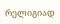რელიგიად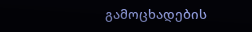გამოცხადების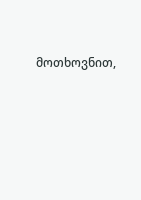მოთხოვნით,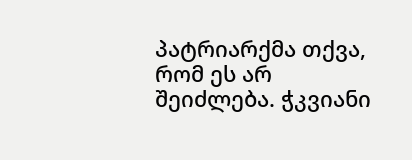პატრიარქმა თქვა, რომ ეს არ შეიძლება. ჭკვიანი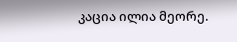კაცია ილია მეორე.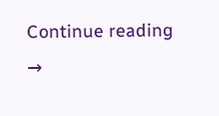Continue reading →